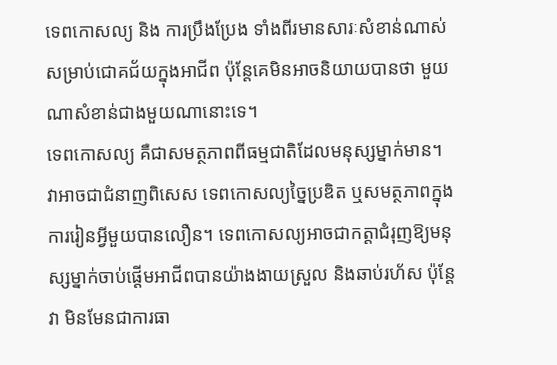ទេពកោសល្យ និង ការប្រឹងប្រែង ទាំងពីរមានសារៈសំខាន់ណាស់សម្រាប់ជោគជ័យក្នុងអាជីព ប៉ុន្តែគេមិនអាចនិយាយបានថា មួយណាសំខាន់ជាងមួយណានោះទេ។
ទេពកោសល្យ គឺជាសមត្ថភាពពីធម្មជាតិដែលមនុស្សម្នាក់មាន។ វាអាចជាជំនាញពិសេស ទេពកោសល្យច្នៃប្រឌិត ឬសមត្ថភាពក្នុងការរៀនអ្វីមួយបានលឿន។ ទេពកោសល្យអាចជាកត្តាជំរុញឱ្យមនុស្សម្នាក់ចាប់ផ្តើមអាជីពបានយ៉ាងងាយស្រួល និងឆាប់រហ័ស ប៉ុន្តែវា មិនមែនជាការធា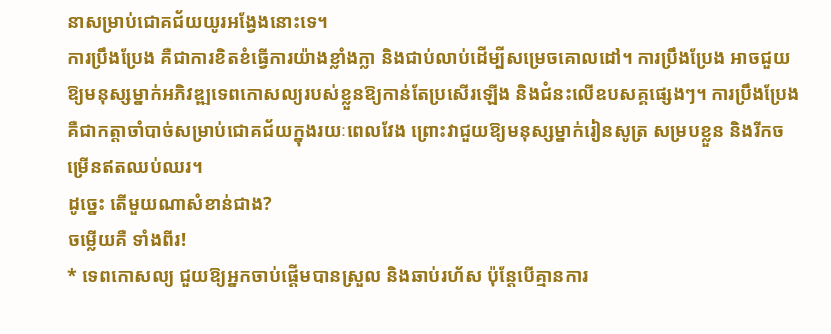នាសម្រាប់ជោគជ័យយូរអង្វែងនោះទេ។
ការប្រឹងប្រែង គឺជាការខិតខំធ្វើការយ៉ាងខ្លាំងក្លា និងជាប់លាប់ដើម្បីសម្រេចគោលដៅ។ ការប្រឹងប្រែង អាចជួយឱ្យមនុស្សម្នាក់អភិវឌ្ឍទេពកោសល្យរបស់ខ្លួនឱ្យកាន់តែប្រសើរឡើង និងជំនះលើឧបសគ្គផ្សេងៗ។ ការប្រឹងប្រែង គឺជាកត្តាចាំបាច់សម្រាប់ជោគជ័យក្នុងរយៈពេលវែង ព្រោះវាជួយឱ្យមនុស្សម្នាក់រៀនសូត្រ សម្របខ្លួន និងរីកចម្រើនឥតឈប់ឈរ។
ដូច្នេះ តើមួយណាសំខាន់ជាង?
ចម្លើយគឺ ទាំងពីរ!
* ទេពកោសល្យ ជួយឱ្យអ្នកចាប់ផ្តើមបានស្រួល និងឆាប់រហ័ស ប៉ុន្តែបើគ្មានការ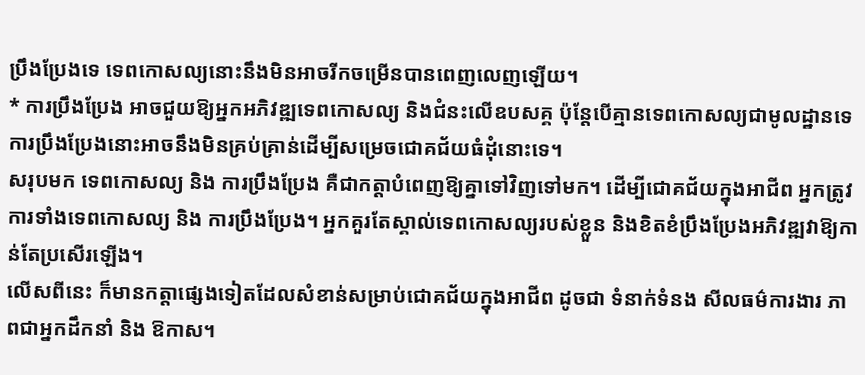ប្រឹងប្រែងទេ ទេពកោសល្យនោះនឹងមិនអាចរីកចម្រើនបានពេញលេញឡើយ។
* ការប្រឹងប្រែង អាចជួយឱ្យអ្នកអភិវឌ្ឍទេពកោសល្យ និងជំនះលើឧបសគ្គ ប៉ុន្តែបើគ្មានទេពកោសល្យជាមូលដ្ឋានទេ ការប្រឹងប្រែងនោះអាចនឹងមិនគ្រប់គ្រាន់ដើម្បីសម្រេចជោគជ័យធំដុំនោះទេ។
សរុបមក ទេពកោសល្យ និង ការប្រឹងប្រែង គឺជាកត្តាបំពេញឱ្យគ្នាទៅវិញទៅមក។ ដើម្បីជោគជ័យក្នុងអាជីព អ្នកត្រូវការទាំងទេពកោសល្យ និង ការប្រឹងប្រែង។ អ្នកគួរតែស្គាល់ទេពកោសល្យរបស់ខ្លួន និងខិតខំប្រឹងប្រែងអភិវឌ្ឍវាឱ្យកាន់តែប្រសើរឡើង។
លើសពីនេះ ក៏មានកត្តាផ្សេងទៀតដែលសំខាន់សម្រាប់ជោគជ័យក្នុងអាជីព ដូចជា ទំនាក់ទំនង សីលធម៌ការងារ ភាពជាអ្នកដឹកនាំ និង ឱកាស។